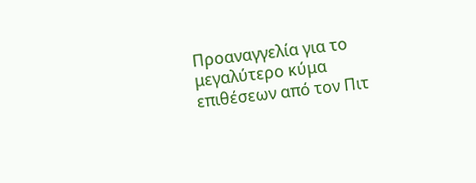Προαναγγελία για το μεγαλύτερο κύμα επιθέσεων από τον Πιτ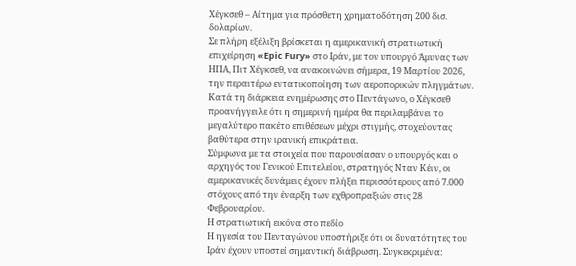Χέγκσεθ – Αίτημα για πρόσθετη χρηματοδότηση 200 δισ. δολαρίων.
Σε πλήρη εξέλιξη βρίσκεται η αμερικανική στρατιωτική επιχείρηση «Epic Fury» στο Ιράν, με τον υπουργό Άμυνας των ΗΠΑ, Πιτ Χέγκσεθ, να ανακοινώνει σήμερα, 19 Μαρτίου 2026, την περαιτέρω εντατικοποίηση των αεροπορικών πληγμάτων. Κατά τη διάρκεια ενημέρωσης στο Πεντάγωνο, ο Χέγκσεθ προανήγγειλε ότι η σημερινή ημέρα θα περιλαμβάνει το μεγαλύτερο πακέτο επιθέσεων μέχρι στιγμής, στοχεύοντας βαθύτερα στην ιρανική επικράτεια.
Σύμφωνα με τα στοιχεία που παρουσίασαν ο υπουργός και ο αρχηγός του Γενικού Επιτελείου, στρατηγός Νταν Κέιν, οι αμερικανικές δυνάμεις έχουν πλήξει περισσότερους από 7.000 στόχους από την έναρξη των εχθροπραξιών στις 28 Φεβρουαρίου.
Η στρατιωτική εικόνα στο πεδίο
Η ηγεσία του Πενταγώνου υποστήριξε ότι οι δυνατότητες του Ιράν έχουν υποστεί σημαντική διάβρωση. Συγκεκριμένα: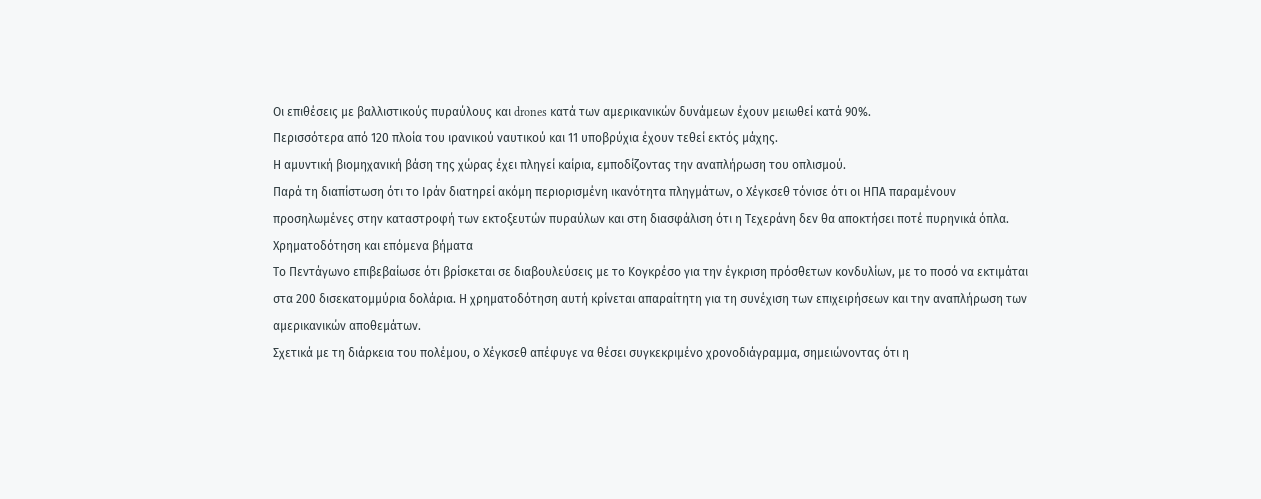Οι επιθέσεις με βαλλιστικούς πυραύλους και drones κατά των αμερικανικών δυνάμεων έχουν μειωθεί κατά 90%.
Περισσότερα από 120 πλοία του ιρανικού ναυτικού και 11 υποβρύχια έχουν τεθεί εκτός μάχης.
Η αμυντική βιομηχανική βάση της χώρας έχει πληγεί καίρια, εμποδίζοντας την αναπλήρωση του οπλισμού.
Παρά τη διαπίστωση ότι το Ιράν διατηρεί ακόμη περιορισμένη ικανότητα πληγμάτων, ο Χέγκσεθ τόνισε ότι οι ΗΠΑ παραμένουν προσηλωμένες στην καταστροφή των εκτοξευτών πυραύλων και στη διασφάλιση ότι η Τεχεράνη δεν θα αποκτήσει ποτέ πυρηνικά όπλα.
Χρηματοδότηση και επόμενα βήματα
Το Πεντάγωνο επιβεβαίωσε ότι βρίσκεται σε διαβουλεύσεις με το Κογκρέσο για την έγκριση πρόσθετων κονδυλίων, με το ποσό να εκτιμάται στα 200 δισεκατομμύρια δολάρια. Η χρηματοδότηση αυτή κρίνεται απαραίτητη για τη συνέχιση των επιχειρήσεων και την αναπλήρωση των αμερικανικών αποθεμάτων.
Σχετικά με τη διάρκεια του πολέμου, ο Χέγκσεθ απέφυγε να θέσει συγκεκριμένο χρονοδιάγραμμα, σημειώνοντας ότι η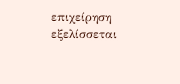επιχείρηση εξελίσσεται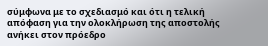σύμφωνα με το σχεδιασμό και ότι η τελική απόφαση για την ολοκλήρωση της αποστολής ανήκει στον πρόεδρο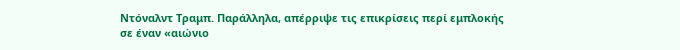Ντόναλντ Τραμπ. Παράλληλα, απέρριψε τις επικρίσεις περί εμπλοκής σε έναν «αιώνιο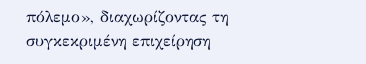πόλεμο», διαχωρίζοντας τη συγκεκριμένη επιχείρηση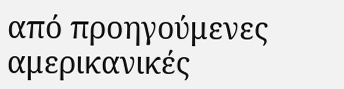από προηγούμενες αμερικανικές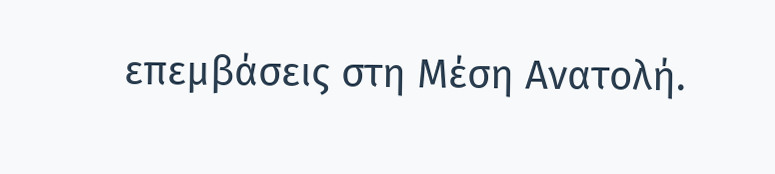επεμβάσεις στη Μέση Ανατολή.